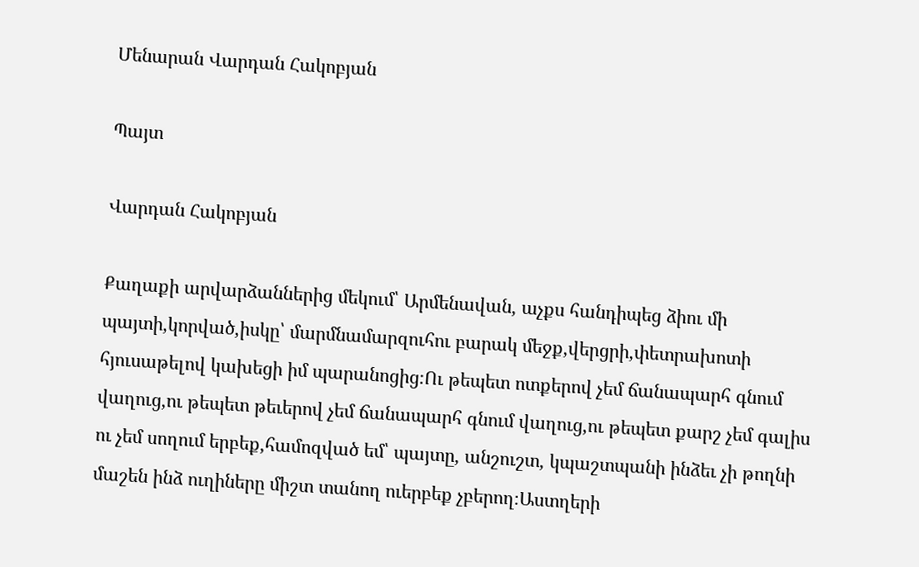Մենարան Վարդան Հակոբյան

Պայտ

Վարդան Հակոբյան

Քաղաքի արվարձաններից մեկում՝ Արմենավան, աչքս հանդիպեց ձիու մի պայտի,կորված,իսկը՝ մարմնամարզուհու բարակ մեջք,վերցրի,փետրախոտի հյուսաթելով կախեցի իմ պարանոցից։Ու թեպետ ոտքերով չեմ ճանապարհ գնում վաղուց,ու թեպետ թեւերով չեմ ճանապարհ գնում վաղուց,ու թեպետ քարշ չեմ գալիս ու չեմ սողում երբեք,համոզված եմ՝ պայտը, անշուշտ, կպաշտպանի ինձեւ չի թողնի մաշեն ինձ ուղիները միշտ տանող ուերբեք չբերող։Աստղերի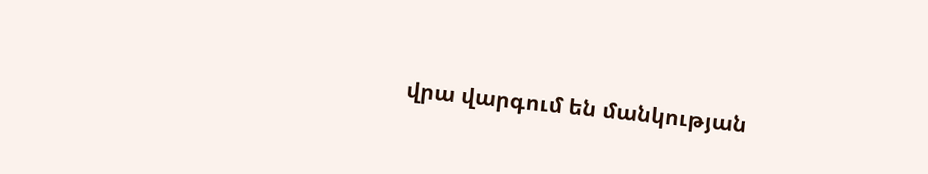վրա վարգում են մանկության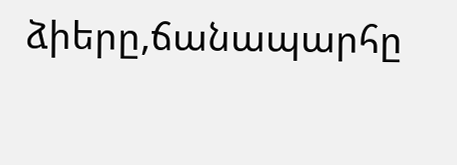ձիերը,ճանապարհը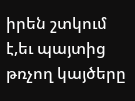իրեն շտկում է,եւ պայտից թռչող կայծերը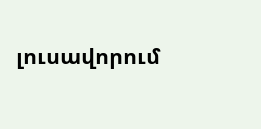լուսավորում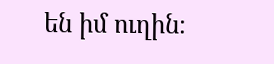են իմ ուղին։